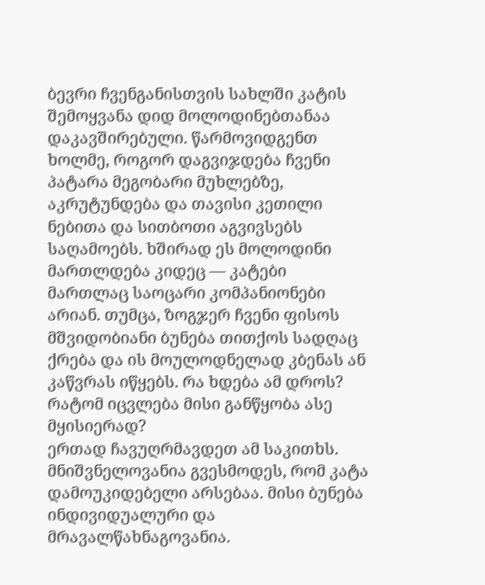ბევრი ჩვენგანისთვის სახლში კატის შემოყვანა დიდ მოლოდინებთანაა დაკავშირებული. წარმოვიდგენთ ხოლმე, როგორ დაგვიჯდება ჩვენი პატარა მეგობარი მუხლებზე, აკრუტუნდება და თავისი კეთილი ნებითა და სითბოთი აგვივსებს საღამოებს. ხშირად ეს მოლოდინი მართლდება კიდეც — კატები მართლაც საოცარი კომპანიონები არიან. თუმცა, ზოგჯერ ჩვენი ფისოს მშვიდობიანი ბუნება თითქოს სადღაც ქრება და ის მოულოდნელად კბენას ან კაწვრას იწყებს. რა ხდება ამ დროს? რატომ იცვლება მისი განწყობა ასე მყისიერად?
ერთად ჩავუღრმავდეთ ამ საკითხს. მნიშვნელოვანია გვესმოდეს, რომ კატა დამოუკიდებელი არსებაა. მისი ბუნება ინდივიდუალური და მრავალწახნაგოვანია.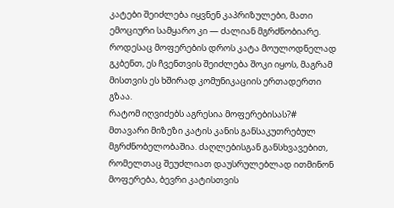კატები შეიძლება იყვნენ კაპრიზულები, მათი ემოციური სამყარო კი — ძალიან მგრძნობიარე. როდესაც მოფერების დროს კატა მოულოდნელად გკბენთ, ეს ჩვენთვის შეიძლება შოკი იყოს, მაგრამ მისთვის ეს ხშირად კომუნიკაციის ერთადერთი გზაა.
რატომ იღვიძებს აგრესია მოფერებისას?#
მთავარი მიზეზი კატის კანის განსაკუთრებულ მგრძნობელობაშია. ძაღლებისგან განსხვავებით, რომელთაც შეუძლიათ დაუსრულებლად ითმინონ მოფერება, ბევრი კატისთვის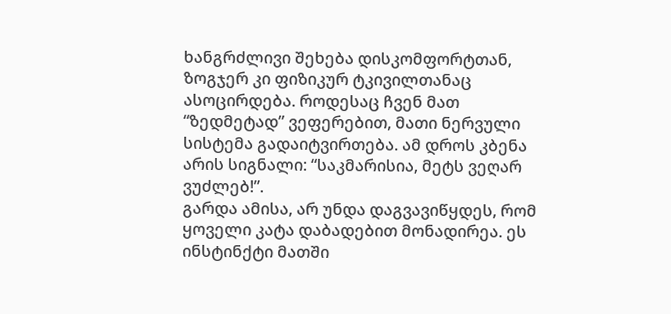ხანგრძლივი შეხება დისკომფორტთან, ზოგჯერ კი ფიზიკურ ტკივილთანაც ასოცირდება. როდესაც ჩვენ მათ “ზედმეტად” ვეფერებით, მათი ნერვული სისტემა გადაიტვირთება. ამ დროს კბენა არის სიგნალი: “საკმარისია, მეტს ვეღარ ვუძლებ!”.
გარდა ამისა, არ უნდა დაგვავიწყდეს, რომ ყოველი კატა დაბადებით მონადირეა. ეს ინსტინქტი მათში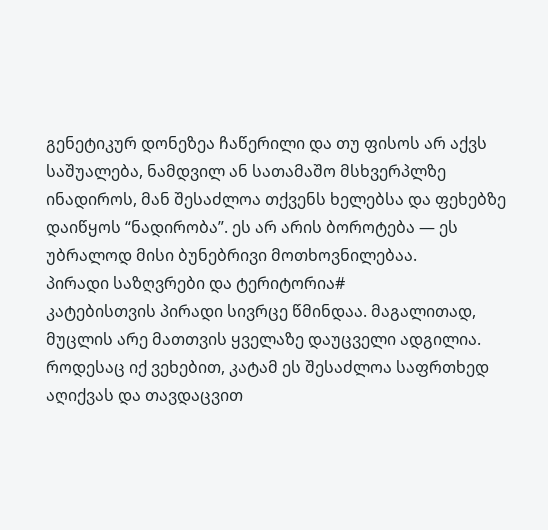გენეტიკურ დონეზეა ჩაწერილი და თუ ფისოს არ აქვს საშუალება, ნამდვილ ან სათამაშო მსხვერპლზე ინადიროს, მან შესაძლოა თქვენს ხელებსა და ფეხებზე დაიწყოს “ნადირობა”. ეს არ არის ბოროტება — ეს უბრალოდ მისი ბუნებრივი მოთხოვნილებაა.
პირადი საზღვრები და ტერიტორია#
კატებისთვის პირადი სივრცე წმინდაა. მაგალითად, მუცლის არე მათთვის ყველაზე დაუცველი ადგილია. როდესაც იქ ვეხებით, კატამ ეს შესაძლოა საფრთხედ აღიქვას და თავდაცვით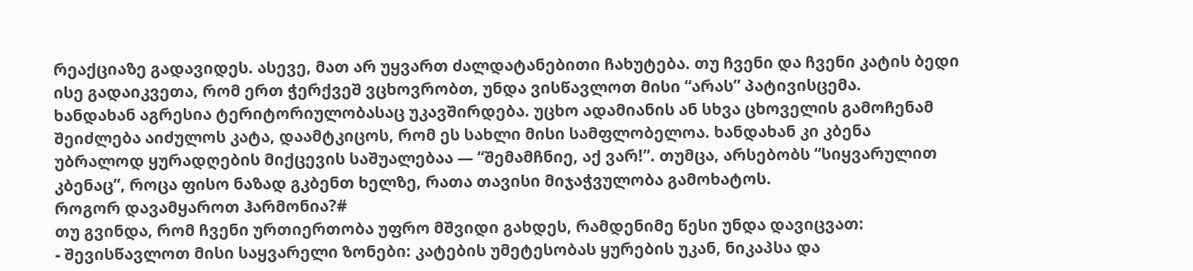რეაქციაზე გადავიდეს. ასევე, მათ არ უყვართ ძალდატანებითი ჩახუტება. თუ ჩვენი და ჩვენი კატის ბედი ისე გადაიკვეთა, რომ ერთ ჭერქვეშ ვცხოვრობთ, უნდა ვისწავლოთ მისი “არას” პატივისცემა.
ხანდახან აგრესია ტერიტორიულობასაც უკავშირდება. უცხო ადამიანის ან სხვა ცხოველის გამოჩენამ შეიძლება აიძულოს კატა, დაამტკიცოს, რომ ეს სახლი მისი სამფლობელოა. ხანდახან კი კბენა უბრალოდ ყურადღების მიქცევის საშუალებაა — “შემამჩნიე, აქ ვარ!”. თუმცა, არსებობს “სიყვარულით კბენაც”, როცა ფისო ნაზად გკბენთ ხელზე, რათა თავისი მიჯაჭვულობა გამოხატოს.
როგორ დავამყაროთ ჰარმონია?#
თუ გვინდა, რომ ჩვენი ურთიერთობა უფრო მშვიდი გახდეს, რამდენიმე წესი უნდა დავიცვათ:
- შევისწავლოთ მისი საყვარელი ზონები: კატების უმეტესობას ყურების უკან, ნიკაპსა და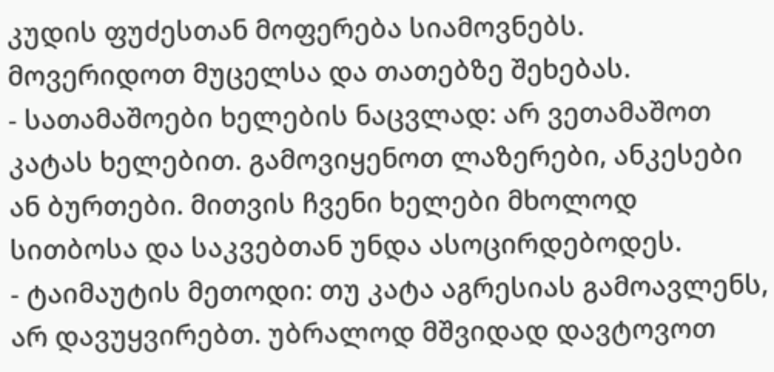კუდის ფუძესთან მოფერება სიამოვნებს. მოვერიდოთ მუცელსა და თათებზე შეხებას.
- სათამაშოები ხელების ნაცვლად: არ ვეთამაშოთ კატას ხელებით. გამოვიყენოთ ლაზერები, ანკესები ან ბურთები. მითვის ჩვენი ხელები მხოლოდ სითბოსა და საკვებთან უნდა ასოცირდებოდეს.
- ტაიმაუტის მეთოდი: თუ კატა აგრესიას გამოავლენს, არ დავუყვირებთ. უბრალოდ მშვიდად დავტოვოთ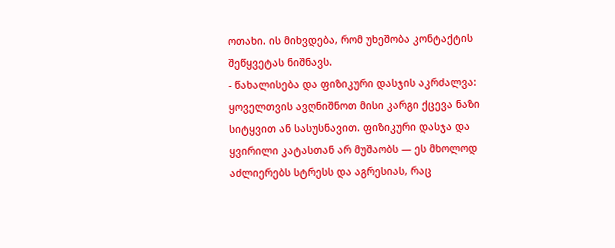ოთახი. ის მიხვდება, რომ უხეშობა კონტაქტის შეწყვეტას ნიშნავს.
- წახალისება და ფიზიკური დასჯის აკრძალვა: ყოველთვის ავღნიშნოთ მისი კარგი ქცევა ნაზი სიტყვით ან სასუსნავით. ფიზიკური დასჯა და ყვირილი კატასთან არ მუშაობს — ეს მხოლოდ აძლიერებს სტრესს და აგრესიას, რაც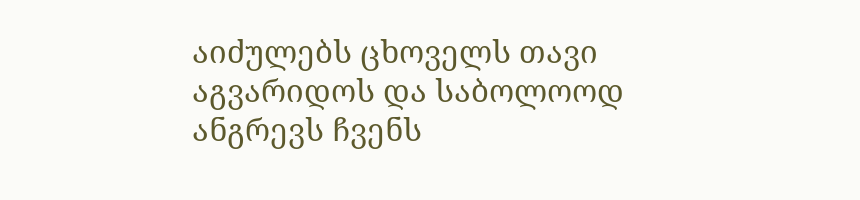აიძულებს ცხოველს თავი აგვარიდოს და საბოლოოდ ანგრევს ჩვენს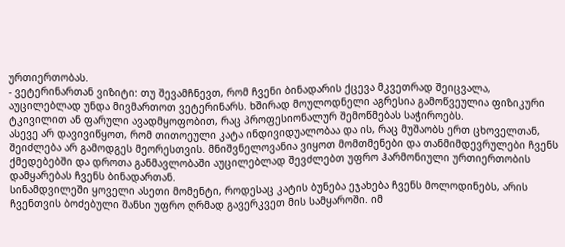ურთიერთობას.
- ვეტერინართან ვიზიტი: თუ შევამჩნევთ, რომ ჩვენი ბინადარის ქცევა მკვეთრად შეიცვალა, აუცილებლად უნდა მივმართოთ ვეტერინარს. ხშირად მოულოდნელი აგრესია გამოწვეულია ფიზიკური ტკივილით ან ფარული ავადმყოფობით, რაც პროფესიონალურ შემოწმებას საჭიროებს.
ასევე არ დავივიწყოთ, რომ თითოეული კატა ინდივიდუალობაა და ის, რაც მუშაობს ერთ ცხოველთან, შეიძლება არ გამოდგეს მეორესთვის. მნიშვნელოვანია ვიყოთ მომთმენები და თანმიმდევრულები ჩვენს ქმედებებში და დროთა განმავლობაში აუცილებლად შევძლებთ უფრო ჰარმონიული ურთიერთობის დამყარებას ჩვენს ბინადართან.
სინამდვილეში ყოველი ასეთი მომენტი, როდესაც კატის ბუნება ეჯახება ჩვენს მოლოდინებს, არის ჩვენთვის ბოძებული შანსი უფრო ღრმად გავერკვეთ მის სამყაროში. იმ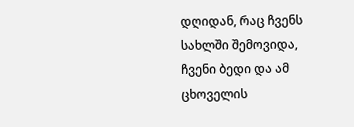დღიდან, რაც ჩვენს სახლში შემოვიდა, ჩვენი ბედი და ამ ცხოველის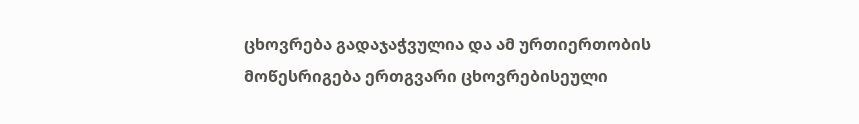ცხოვრება გადაჯაჭვულია და ამ ურთიერთობის მოწესრიგება ერთგვარი ცხოვრებისეული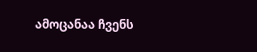ამოცანაა ჩვენს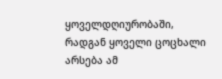ყოველდღიურობაში, რადგან ყოველი ცოცხალი არსება ამ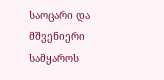საოცარი და მშვენიერი სამყაროს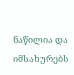ნაწილია და იმსახურებს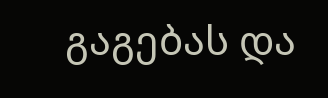გაგებას და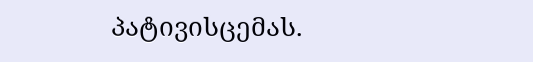პატივისცემას.